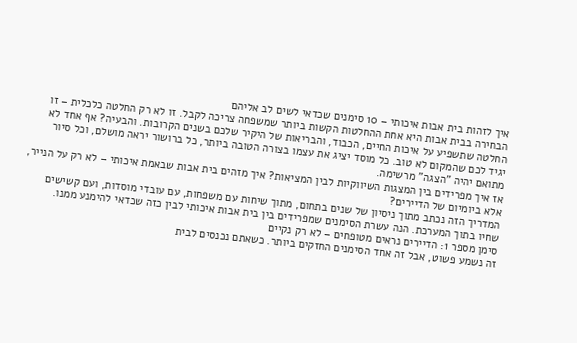איך לזהות בית אבות איכותי – 10 סימנים שכדאי לשים לב אליהם
הבחירה בבית אבות היא אחת ההחלטות הקשות ביותר שמשפחה צריכה לקבל. זו לא רק החלטה כלכלית – זו החלטה שתשפיע על איכות החיים, הכבוד, והבריאות של היקיר שלכם בשנים הקרובות. והבעיה? אף אחד לא יגיד לכם שהמקום לא טוב. כל מוסד יציג את עצמו בצורה הטובה ביותר, כל ברושור יראה מושלם, וכל סיור מתואם יהיה "הצגה" מרשימה.
אז איך מפרידים בין המצגות השיווקיות לבין המציאות? איך מזהים בית אבות שבאמת איכותי – לא רק על הנייר, אלא ביומיום של הדיירים?
המדריך הזה נכתב מתוך ניסיון של שנים בתחום, מתוך שיחות עם משפחות, עם עובדי מוסדות, ועם קשישים שחיו בתוך המערכת. הנה עשרת הסימנים שמפרידים בין בית אבות איכותי לבין כזה שכדאי להימנע ממנו.
סימן מספר 1: הדיירים נראים מטופחים – לא רק נקיים
זה נשמע פשוט, אבל זה אחד הסימנים החזקים ביותר. כשאתם נכנסים לבית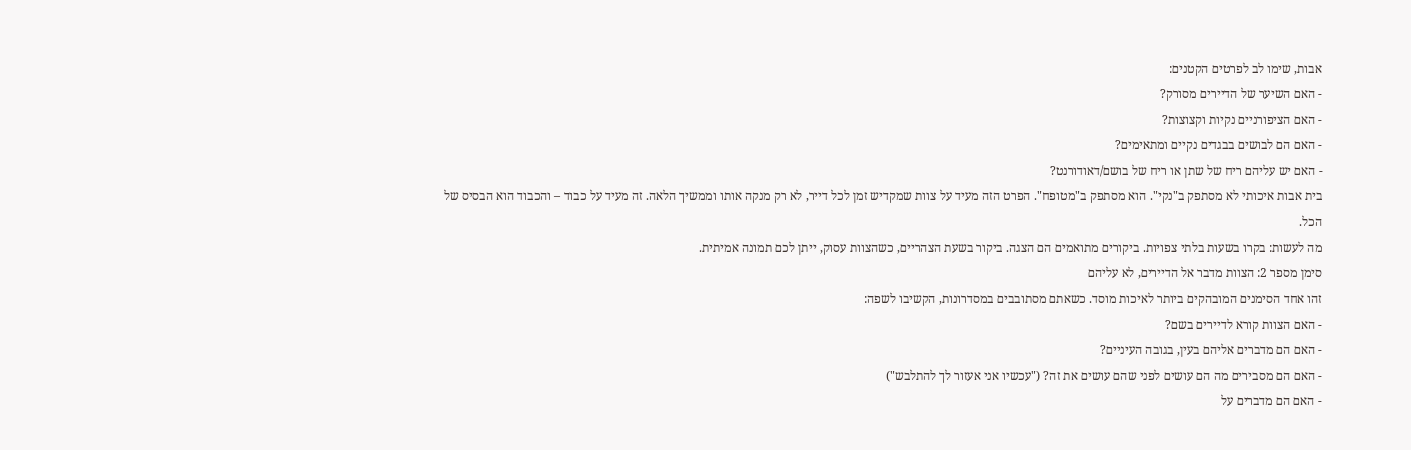אבות, שימו לב לפרטים הקטנים:
- האם השיער של הדיירים מסורק?
- האם הציפורניים נקיות וקצוצות?
- האם הם לבושים בבגדים נקיים ומתאימים?
- האם יש עליהם ריח של שתן או ריח של בושם/דאודורנט?
בית אבות איכותי לא מסתפק ב"נקי". הוא מסתפק ב"מטופח". הפרט הזה מעיד על צוות שמקדיש זמן לכל דייר, לא רק מנקה אותו וממשיך הלאה. זה מעיד על כבוד – והכבוד הוא הבסיס של הכל.
מה לעשות: בקרו בשעות בלתי צפויות. ביקורים מתואמים הם הצגה. ביקור בשעת הצהריים, כשהצוות עסוק, ייתן לכם תמונה אמיתית.
סימן מספר 2: הצוות מדבר אל הדיירים, לא עליהם
זהו אחד הסימנים המובהקים ביותר לאיכות מוסד. כשאתם מסתובבים במסדרונות, הקשיבו לשפה:
- האם הצוות קורא לדיירים בשם?
- האם הם מדברים אליהם בעין, בגובה העיניים?
- האם הם מסבירים מה הם עושים לפני שהם עושים את זה? ("עכשיו אני אעזור לך להתלבש")
- האם הם מדברים על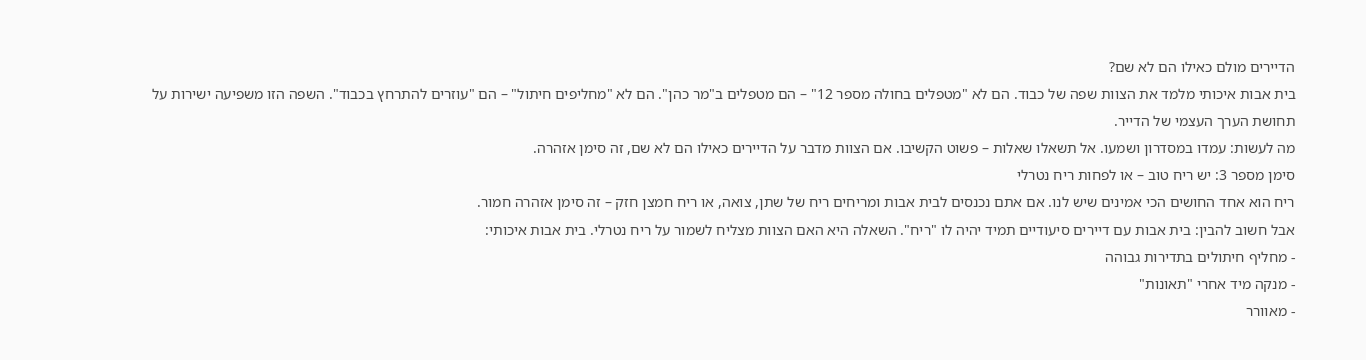הדיירים מולם כאילו הם לא שם?
בית אבות איכותי מלמד את הצוות שפה של כבוד. הם לא "מטפלים בחולה מספר 12" – הם מטפלים ב"מר כהן". הם לא "מחליפים חיתול" – הם "עוזרים להתרחץ בכבוד". השפה הזו משפיעה ישירות על תחושת הערך העצמי של הדייר.
מה לעשות: עמדו במסדרון ושמעו. אל תשאלו שאלות – פשוט הקשיבו. אם הצוות מדבר על הדיירים כאילו הם לא שם, זה סימן אזהרה.
סימן מספר 3: יש ריח טוב – או לפחות ריח נטרלי
ריח הוא אחד החושים הכי אמינים שיש לנו. אם אתם נכנסים לבית אבות ומריחים ריח של שתן, צואה, או ריח חמצן חזק – זה סימן אזהרה חמור.
אבל חשוב להבין: בית אבות עם דיירים סיעודיים תמיד יהיה לו "ריח". השאלה היא האם הצוות מצליח לשמור על ריח נטרלי. בית אבות איכותי:
- מחליף חיתולים בתדירות גבוהה
- מנקה מיד אחרי "תאונות"
- מאוורר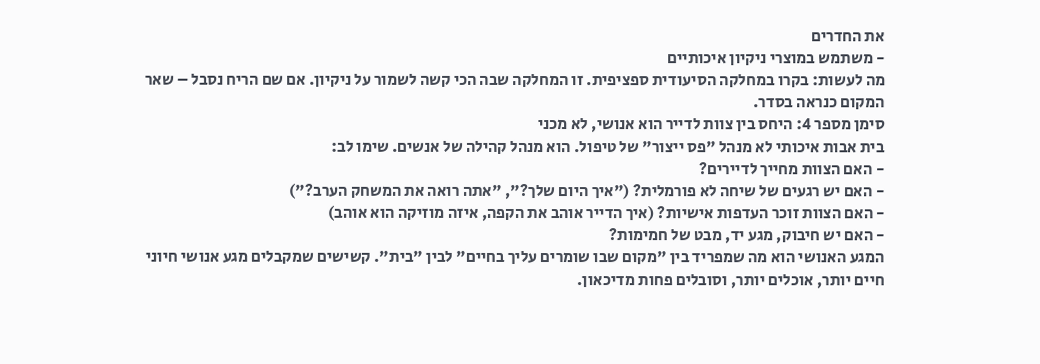את החדרים
- משתמש במוצרי ניקיון איכותיים
מה לעשות: בקרו במחלקה הסיעודית ספציפית. זו המחלקה שבה הכי קשה לשמור על ניקיון. אם שם הריח נסבל – שאר המקום כנראה בסדר.
סימן מספר 4: היחס בין צוות לדייר הוא אנושי, לא מכני
בית אבות איכותי לא מנהל "פס ייצור" של טיפול. הוא מנהל קהילה של אנשים. שימו לב:
- האם הצוות מחייך לדיירים?
- האם יש רגעים של שיחה לא פורמלית? ("איך היום שלך?", "אתה רואה את המשחק הערב?")
- האם הצוות זוכר העדפות אישיות? (איך הדייר אוהב את הקפה, איזה מוזיקה הוא אוהב)
- האם יש חיבוק, מגע יד, מבט של חמימות?
המגע האנושי הוא מה שמפריד בין "מקום שבו שומרים עליך בחיים" לבין "בית". קשישים שמקבלים מגע אנושי חיוני חיים יותר, אוכלים יותר, וסובלים פחות מדיכאון.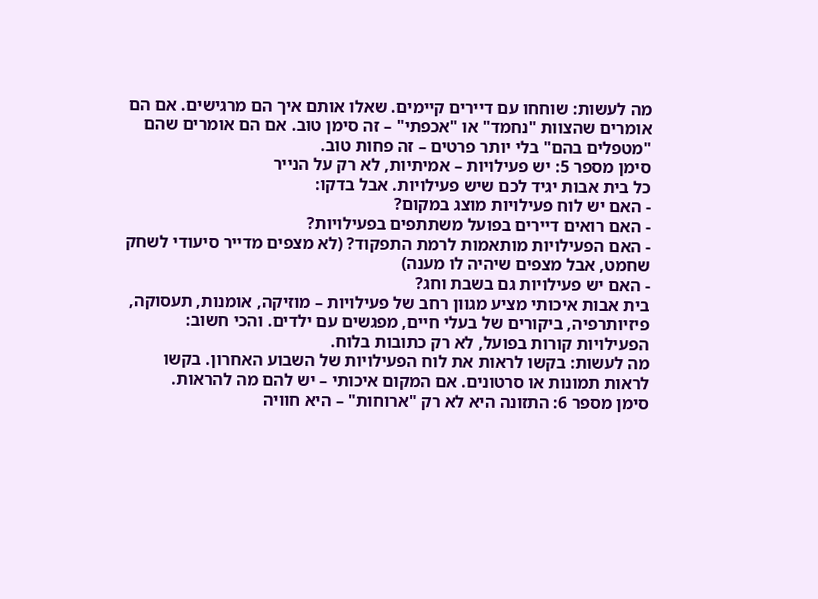מה לעשות: שוחחו עם דיירים קיימים. שאלו אותם איך הם מרגישים. אם הם אומרים שהצוות "נחמד" או "אכפתי" – זה סימן טוב. אם הם אומרים שהם "מטפלים בהם" בלי יותר פרטים – זה פחות טוב.
סימן מספר 5: יש פעילויות – אמיתיות, לא רק על הנייר
כל בית אבות יגיד לכם שיש פעילויות. אבל בדקו:
- האם יש לוח פעילויות מוצג במקום?
- האם רואים דיירים בפועל משתתפים בפעילויות?
- האם הפעילויות מותאמות לרמת התפקוד? (לא מצפים מדייר סיעודי לשחק שחמט, אבל מצפים שיהיה לו מענה)
- האם יש פעילויות גם בשבת וחג?
בית אבות איכותי מציע מגוון רחב של פעילויות – מוזיקה, אומנות, תעסוקה, פיזיותרפיה, ביקורים של בעלי חיים, מפגשים עם ילדים. והכי חשוב: הפעילויות קורות בפועל, לא רק כתובות בלוח.
מה לעשות: בקשו לראות את לוח הפעילויות של השבוע האחרון. בקשו לראות תמונות או סרטונים. אם המקום איכותי – יש להם מה להראות.
סימן מספר 6: התזונה היא לא רק "ארוחות" – היא חוויה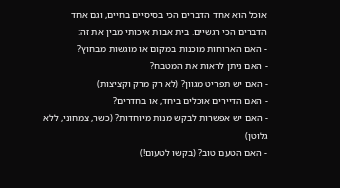אוכל הוא אחד הדברים הכי בסיסיים בחיים, וגם אחד הדברים הכי רגשיים. בית אבות איכותי מבין את זה:
- האם הארוחות מוכנות במקום או מוגשות מבחוץ?
- האם ניתן לראות את המטבח?
- האם יש תפריט מגוון? (לא רק מרק וקציצות)
- האם הדיירים אוכלים ביחד, או בחדרים?
- האם יש אפשרות לבקש מנות מיוחדות? (כשר, צמחוני, ללא גלוטן)
- האם הטעם טוב? (בקשו לטעום!)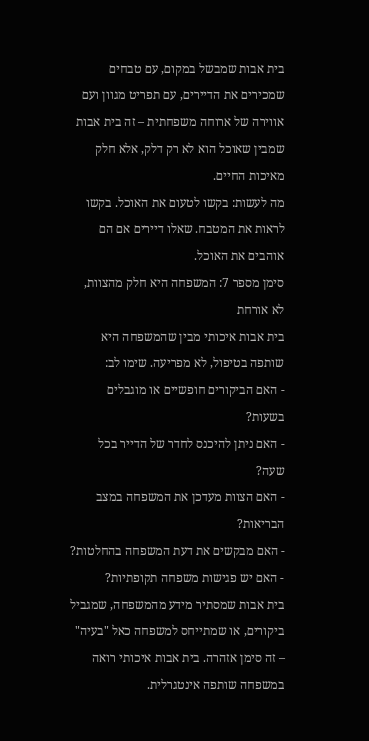בית אבות שמבשל במקום, עם טבחים שמכירים את הדיירים, עם תפריט מגוון ועם אווירה של ארוחה משפחתית – זה בית אבות שמבין שאוכל הוא לא רק דלק, אלא חלק מאיכות החיים.
מה לעשות: בקשו לטעום את האוכל. בקשו לראות את המטבח. שאלו דיירים אם הם אוהבים את האוכל.
סימן מספר 7: המשפחה היא חלק מהצוות, לא אורחת
בית אבות איכותי מבין שהמשפחה היא שותפה בטיפול, לא מפריעה. שימו לב:
- האם הביקורים חופשיים או מוגבלים בשעות?
- האם ניתן להיכנס לחדר של הדייר בכל שעה?
- האם הצוות מעדכן את המשפחה במצב הבריאות?
- האם מבקשים את דעת המשפחה בהחלטות?
- האם יש פגישות משפחה תקופתיות?
בית אבות שמסתיר מידע מהמשפחה, שמגביל ביקורים, או שמתייחס למשפחה כאל "בעיה" – זה סימן אזהרה. בית אבות איכותי רואה במשפחה שותפה אינטגרלית.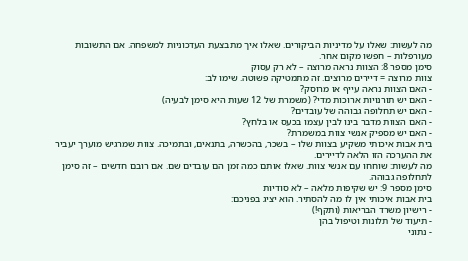מה לעשות: שאלו על מדיניות הביקורים. שאלו איך מתבצעת העדכוניות למשפחה. אם התשובות מעורפלות – חפשו מקום אחר.
סימן מספר 8: הצוות נראה מרוצה – לא רק עסוק
צוות מרוצה = דיירים מרוצים. זה מתמטיקה פשוטה. שימו לב:
- האם הצוות נראה עייף או מרוסק?
- האם יש תורנויות ארוכות מדי? (משמרת של 12 שעות היא סימן לבעיה)
- האם יש תחלופה גבוהה של עובדים?
- האם הצוות מדבר בינו לבין עצמו בכעס או בלחץ?
- האם יש מספיק אנשי צוות במשמרת?
בית אבות איכותי משקיע בצוות שלו – בשכר, בהכשרה, בתנאים, ובתמיכה. צוות שמרגיש מוערך יעביר את ההערכה הזו הלאה לדיירים.
מה לעשות: שוחחו עם אנשי צוות. שאלו אותם כמה זמן הם עובדים שם. אם רובם חדשים – זה סימן לתחלופה גבוהה.
סימן מספר 9: יש שקיפות מלאה – לא סודיות
בית אבות איכותי אין לו מה להסתיר. הוא יציג בפניכם:
- רישיון משרד הבריאות (ותקף!)
- תיעוד של תלונות וטיפול בהן
- נתוני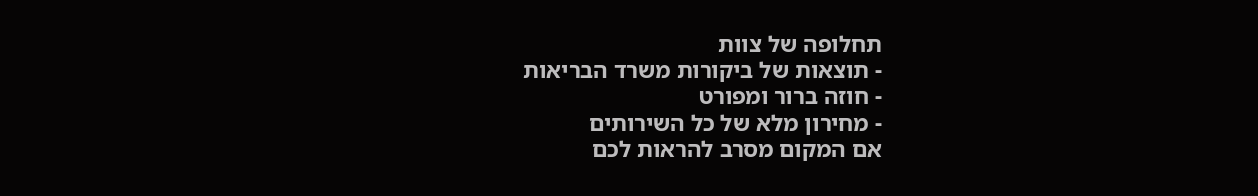תחלופה של צוות
- תוצאות של ביקורות משרד הבריאות
- חוזה ברור ומפורט
- מחירון מלא של כל השירותים
אם המקום מסרב להראות לכם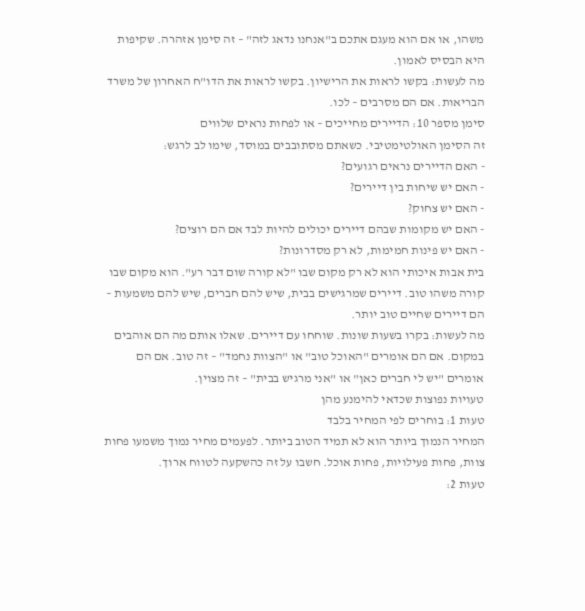משהו, או אם הוא מעגם אתכם ב"אנחנו נדאג לזה" – זה סימן אזהרה. שקיפות היא הבסיס לאמון.
מה לעשות: בקשו לראות את הרישיון. בקשו לראות את הדו"ח האחרון של משרד הבריאות. אם הם מסרבים – לכו.
סימן מספר 10: הדיירים מחייכים – או לפחות נראים שלווים
זה הסימן האולטימטיבי. כשאתם מסתובבים במוסד, שימו לב לרגש:
- האם הדיירים נראים רגועים?
- האם יש שיחות בין דיירים?
- האם יש צחוק?
- האם יש מקומות שבהם דיירים יכולים להיות לבד אם הם רוצים?
- האם יש פינות חמימות, לא רק מסדרונות?
בית אבות איכותי הוא לא רק מקום שבו "לא קורה שום דבר רע". הוא מקום שבו קורה משהו טוב. דיירים שמרגישים בבית, שיש להם חברים, שיש להם משמעות – הם דיירים שחיים טוב יותר.
מה לעשות: בקרו בשעות שונות. שוחחו עם דיירים. שאלו אותם מה הם אוהבים במקום. אם הם אומרים "האוכל טוב" או "הצוות נחמד" – זה טוב. אם הם אומרים "יש לי חברים כאן" או "אני מרגיש בבית" – זה מצוין.
טעויות נפוצות שכדאי להימנע מהן
טעות 1: בוחרים לפי המחיר בלבד
המחיר הנמוך ביותר הוא לא תמיד הטוב ביותר. לפעמים מחיר נמוך משמעו פחות צוות, פחות פעילויות, פחות אוכל. חשבו על זה כהשקעה לטווח ארוך.
טעות 2: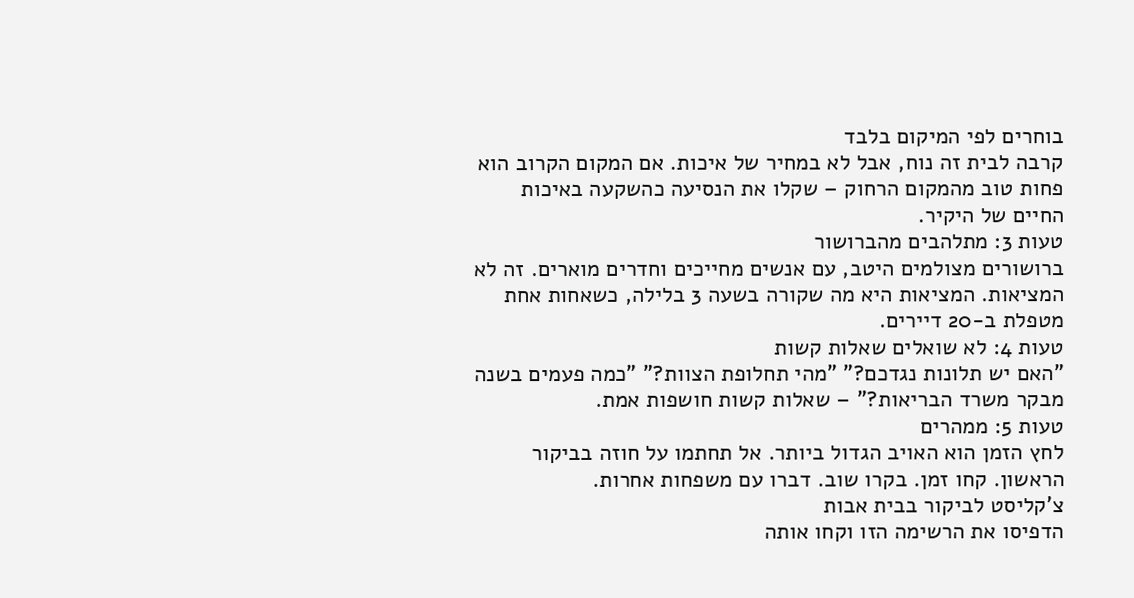בוחרים לפי המיקום בלבד
קרבה לבית זה נוח, אבל לא במחיר של איכות. אם המקום הקרוב הוא פחות טוב מהמקום הרחוק – שקלו את הנסיעה כהשקעה באיכות החיים של היקיר.
טעות 3: מתלהבים מהברושור
ברושורים מצולמים היטב, עם אנשים מחייכים וחדרים מוארים. זה לא המציאות. המציאות היא מה שקורה בשעה 3 בלילה, כשאחות אחת מטפלת ב-20 דיירים.
טעות 4: לא שואלים שאלות קשות
"האם יש תלונות נגדכם?" "מהי תחלופת הצוות?" "כמה פעמים בשנה מבקר משרד הבריאות?" – שאלות קשות חושפות אמת.
טעות 5: ממהרים
לחץ הזמן הוא האויב הגדול ביותר. אל תחתמו על חוזה בביקור הראשון. קחו זמן. בקרו שוב. דברו עם משפחות אחרות.
צ'קליסט לביקור בבית אבות
הדפיסו את הרשימה הזו וקחו אותה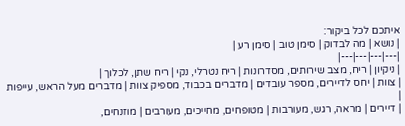איתכם לכל ביקור:
| נושא | מה לבדוק | סימן טוב | סימן רע |
|---|---|---|---|
| ניקיון | ריח, מצב שירותים, מסדרונות | ריח נטרלי, נקי | ריח שתן, לכלוך |
| צוות | יחס לדיירים, מספר עובדים | מדברים בכבוד, מספיק צוות | מדברים מעל הראש, עייפות |
| דיירים | מראה, רגש, מעורבות | מטופחים, מחייכים, מעורבים | מוזנחים,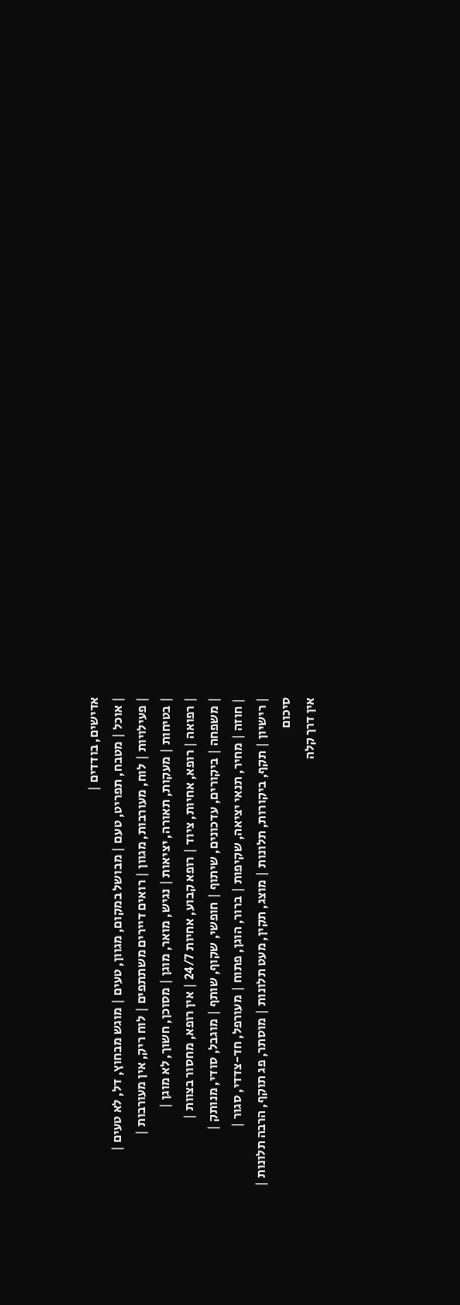אדישים, בודדים |
| אוכל | מטבח, תפריט, טעם | מבושל במקום, מגוון, טעים | מוגש מבחוץ, דל, לא טעים |
| פעילויות | לוח, מעורבות, מגוון | רואים דיירים משתתפים | לוח ריק, אין מעורבות |
| בטיחות | מעקות, תאורה, יציאות | נגיש, מואר, מוגן | מסוכן, חשוך, לא מוגן |
| רפואה | רופא, אחיות, ציוד | רופא קבוע, אחיות 24/7 | אין רופא, מחסור בצוות |
| משפחה | ביקורים, עדכונים, שיתוף | חופשי, שקוף, שותף | מוגבל, סודי, מנותק |
| חוזה | מחיר, תנאי יציאה, שקיפות | ברור, הוגן, פתוח | מעורפל, חד-צדדי, סגור |
| רישיון | תקף, ביקורות, תלונות | מוצג, תקין, מעט תלונות | מוסתר, פג תוקף, הרבה תלונות |
סיכום
אין דרך קלה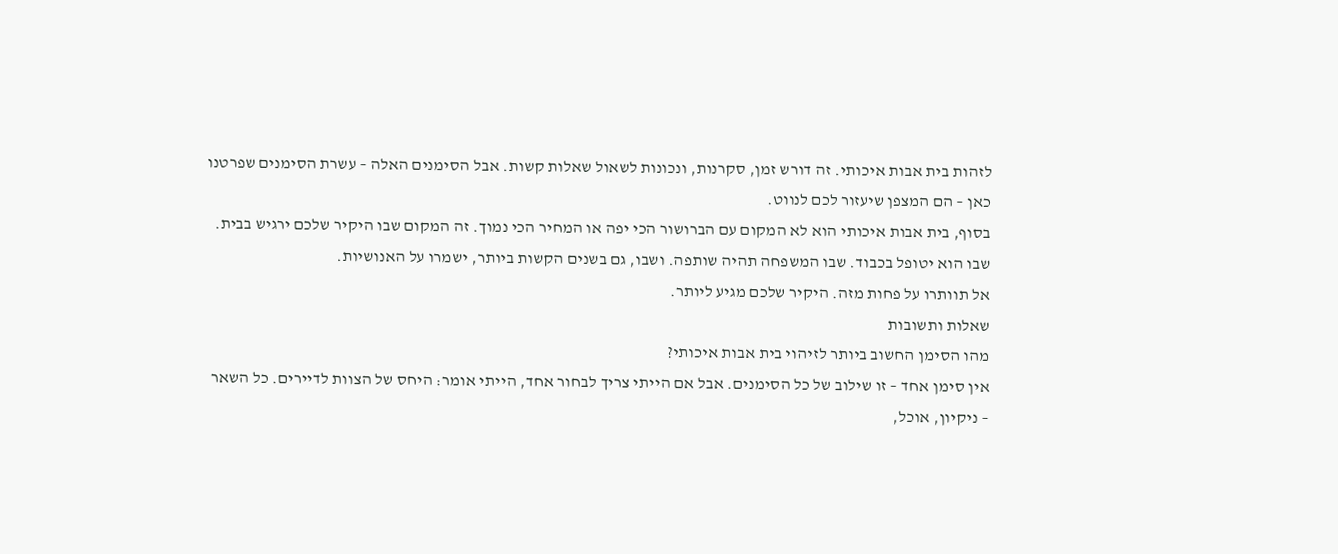לזהות בית אבות איכותי. זה דורש זמן, סקרנות, ונכונות לשאול שאלות קשות. אבל הסימנים האלה – עשרת הסימנים שפרטנו כאן – הם המצפן שיעזור לכם לנווט.
בסוף, בית אבות איכותי הוא לא המקום עם הברושור הכי יפה או המחיר הכי נמוך. זה המקום שבו היקיר שלכם ירגיש בבית. שבו הוא יטופל בכבוד. שבו המשפחה תהיה שותפה. ושבו, גם בשנים הקשות ביותר, ישמרו על האנושיות.
אל תוותרו על פחות מזה. היקיר שלכם מגיע ליותר.
שאלות ותשובות
מהו הסימן החשוב ביותר לזיהוי בית אבות איכותי?
אין סימן אחד – זו שילוב של כל הסימנים. אבל אם הייתי צריך לבחור אחד, הייתי אומר: היחס של הצוות לדיירים. כל השאר – ניקיון, אוכל,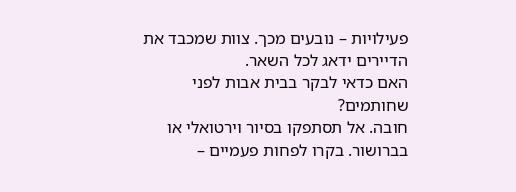פעילויות – נובעים מכך. צוות שמכבד את הדיירים ידאג לכל השאר.
האם כדאי לבקר בבית אבות לפני שחותמים?
חובה. אל תסתפקו בסיור וירטואלי או בברושור. בקרו לפחות פעמיים –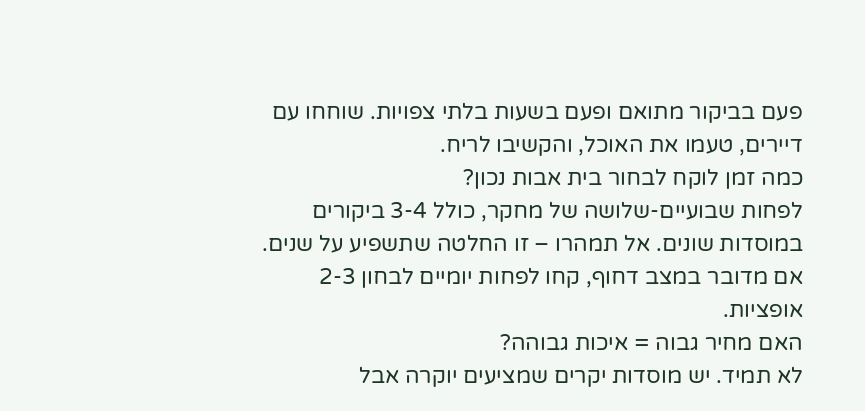פעם בביקור מתואם ופעם בשעות בלתי צפויות. שוחחו עם דיירים, טעמו את האוכל, והקשיבו לריח.
כמה זמן לוקח לבחור בית אבות נכון?
לפחות שבועיים-שלושה של מחקר, כולל 3-4 ביקורים במוסדות שונים. אל תמהרו – זו החלטה שתשפיע על שנים. אם מדובר במצב דחוף, קחו לפחות יומיים לבחון 2-3 אופציות.
האם מחיר גבוה = איכות גבוהה?
לא תמיד. יש מוסדות יקרים שמציעים יוקרה אבל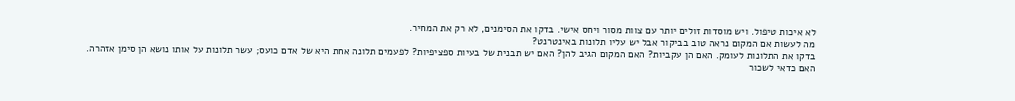לא איכות טיפול. ויש מוסדות זולים יותר עם צוות מסור ויחס אישי. בדקו את הסימנים, לא רק את המחיר.
מה לעשות אם המקום נראה טוב בביקור אבל יש עליו תלונות באינטרנט?
בדקו את התלונות לעומק. האם הן עקביות? האם המקום הגיב להן? האם יש תבנית של בעיות ספציפיות? לפעמים תלונה אחת היא של אדם כועס; עשר תלונות על אותו נושא הן סימן אזהרה.
האם כדאי לשכור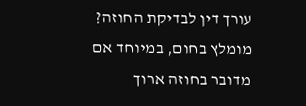עורך דין לבדיקת החוזה?
מומלץ בחום, במיוחד אם מדובר בחוזה ארוך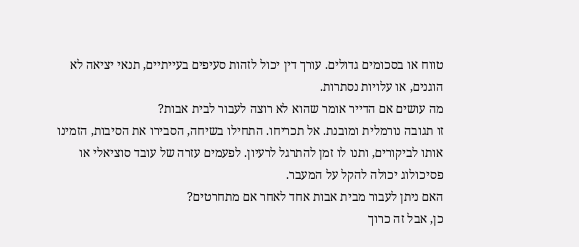טווח או בסכומים גדולים. עורך דין יכול לזהות סעיפים בעייתיים, תנאי יציאה לא הוגנים, או עלויות נסתרות.
מה עושים אם הדייר אומר שהוא לא רוצה לעבור לבית אבות?
זו תגובה נורמלית ומובנת. אל תכריחו. התחילו בשיחה, הסבירו את הסיבות, הזמינו אותו לביקורים, ותנו לו זמן להתרגל לרעיון. לפעמים עזרה של עובד סוציאלי או פסיכולוג יכולה להקל על המעבר.
האם ניתן לעבור מבית אבות אחד לאחר אם מתחרטים?
כן, אבל זה כרוך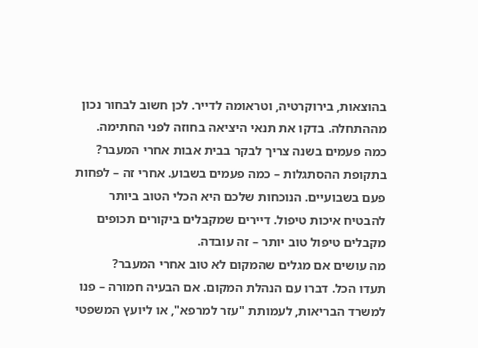בהוצאות, בירוקרטיה, וטראומה לדייר. לכן חשוב לבחור נכון מההתחלה. בדקו את תנאי היציאה בחוזה לפני החתימה.
כמה פעמים בשנה צריך לבקר בבית אבות אחרי המעבר?
בתקופת ההסתגלות – כמה פעמים בשבוע. אחרי זה – לפחות פעם בשבועיים. הנוכחות שלכם היא הכלי הטוב ביותר להבטיח איכות טיפול. דיירים שמקבלים ביקורים תכופים מקבלים טיפול טוב יותר – זה עובדה.
מה עושים אם מגלים שהמקום לא טוב אחרי המעבר?
תעדו הכל. דברו עם הנהלת המקום. אם הבעיה חמורה – פנו למשרד הבריאות, לעמותת "עזר למרפא", או ליועץ המשפטי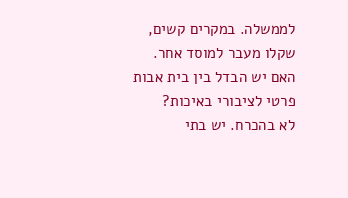לממשלה. במקרים קשים, שקלו מעבר למוסד אחר.
האם יש הבדל בין בית אבות פרטי לציבורי באיכות?
לא בהכרח. יש בתי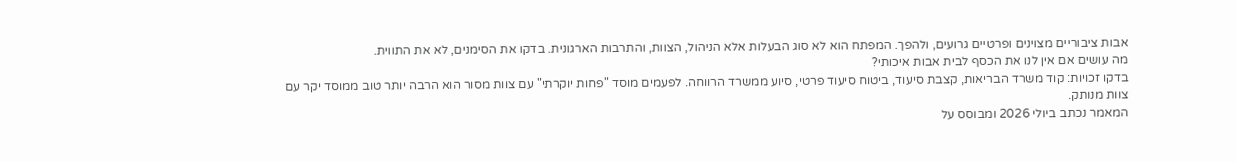אבות ציבוריים מצוינים ופרטיים גרועים, ולהפך. המפתח הוא לא סוג הבעלות אלא הניהול, הצוות, והתרבות הארגונית. בדקו את הסימנים, לא את התווית.
מה עושים אם אין לנו את הכסף לבית אבות איכותי?
בדקו זכויות: קוד משרד הבריאות, קצבת סיעוד, ביטוח סיעוד פרטי, סיוע ממשרד הרווחה. לפעמים מוסד "פחות יוקרתי" עם צוות מסור הוא הרבה יותר טוב ממוסד יקר עם צוות מנותק.
המאמר נכתב ביולי 2026 ומבוסס על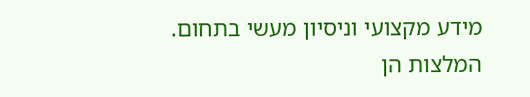מידע מקצועי וניסיון מעשי בתחום. המלצות הן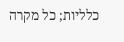כלליות; כל מקרה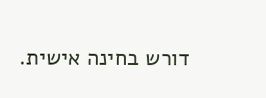דורש בחינה אישית.